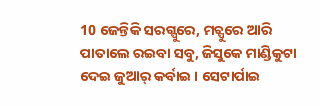10 ଜେନ୍ତିକି ସରଗ୍ପୁରେ, ମଚ୍ପୁରେ ଆରି ପାତାଲେ ରଇବା ସବୁ, ଜିସୁକେ ମାଣ୍ଡିକୁଟା ଦେଇ ଜୁଆର୍ କର୍ବାଇ । ସେଟାର୍ପାଇ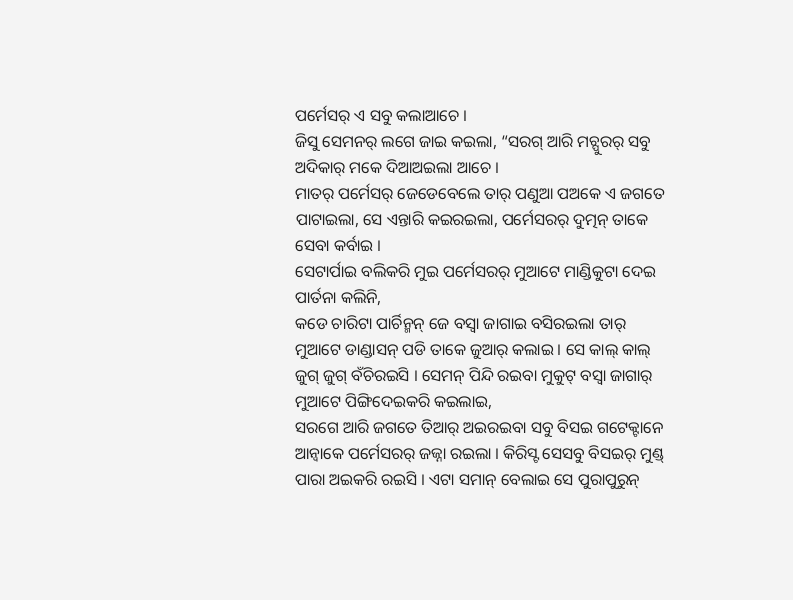ପର୍ମେସର୍ ଏ ସବୁ କଲାଆଚେ ।
ଜିସୁ ସେମନର୍ ଲଗେ ଜାଇ କଇଲା, “ସରଗ୍ ଆରି ମଚ୍ପୁରର୍ ସବୁ ଅଦିକାର୍ ମକେ ଦିଆଅଇଲା ଆଚେ ।
ମାତର୍ ପର୍ମେସର୍ ଜେଡେବେଲେ ତାର୍ ପଣୁଆ ପଅକେ ଏ ଜଗତେ ପାଟାଇଲା, ସେ ଏନ୍ତାରି କଇରଇଲା, ପର୍ମେସରର୍ ଦୁତ୍ମନ୍ ତାକେ ସେବା କର୍ବାଇ ।
ସେଟାର୍ପାଇ ବଲିକରି ମୁଇ ପର୍ମେସରର୍ ମୁଆଟେ ମାଣ୍ଡିକୁଟା ଦେଇ ପାର୍ତନା କଲିନି,
କଡେ ଚାରିଟା ପାର୍ଚିନ୍ମନ୍ ଜେ ବସ୍ବା ଜାଗାଇ ବସିରଇଲା ତାର୍ ମୁଆଟେ ଡାଣ୍ଡାସନ୍ ପଡି ତାକେ ଜୁଆର୍ କଲାଇ । ସେ କାଲ୍ କାଲ୍ ଜୁଗ୍ ଜୁଗ୍ ବଁଚିରଇସି । ସେମନ୍ ପିନ୍ଦି ରଇବା ମୁକୁଟ୍ ବସ୍ବା ଜାଗାର୍ ମୁଆଟେ ପିଙ୍ଗିଦେଇକରି କଇଲାଇ,
ସରଗେ ଆରି ଜଗତେ ତିଆର୍ ଅଇରଇବା ସବୁ ବିସଇ ଗଟେକ୍ଟାନେ ଆନ୍ବାକେ ପର୍ମେସରର୍ ଜଜ୍ନା ରଇଲା । କିରିସ୍ଟ ସେସବୁ ବିସଇର୍ ମୁଣ୍ଡ୍ ପାରା ଅଇକରି ରଇସି । ଏଟା ସମାନ୍ ବେଲାଇ ସେ ପୁରାପୁରୁନ୍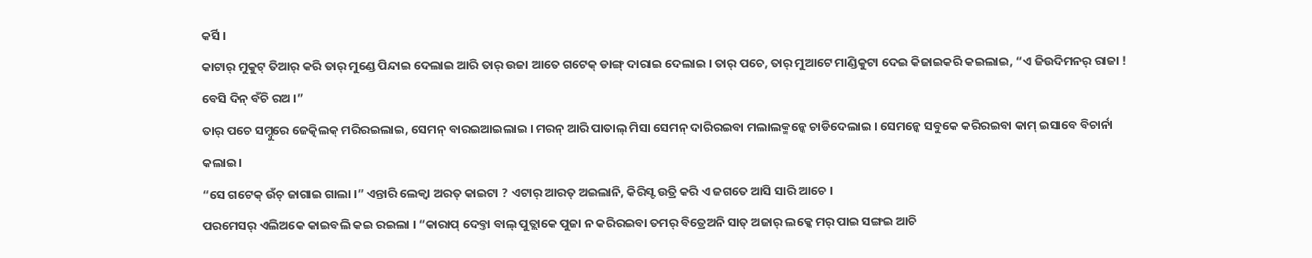କର୍ସି ।
କାଟାର୍ ମୁକୁଟ୍ ତିଆର୍ କରି ତାର୍ ମୁଣ୍ଡେ ପିନ୍ଦାଇ ଦେଲାଇ ଆରି ତାର୍ ଉଜା ଆତେ ଗଟେକ୍ ଡାଙ୍ଗ୍ ଦାରାଇ ଦେଲାଇ । ତାର୍ ପଚେ, ତାର୍ ମୁଆଟେ ମାଣ୍ଡିକୁଟା ଦେଇ କିଜାଇକରି କଇଲାଇ, “ଏ ଜିଉଦିମନର୍ ରାଜା ! ବେସି ଦିନ୍ ବଁଚି ରଅ ।”
ତାର୍ ପଚେ ସମ୍ଦୁରେ ଜେତ୍କିଲକ୍ ମରିରଇଲାଇ, ସେମନ୍ ବାରଇଆଇଲାଇ । ମରନ୍ ଆରି ପାତାଲ୍ ମିସା ସେମନ୍ ଦାରିରଇବା ମଲାଲକ୍ମନ୍କେ ଚାଡିଦେଲାଇ । ସେମନ୍କେ ସବୁକେ କରିରଇବା କାମ୍ ଇସାବେ ବିଚାର୍ନା କଲାଇ ।
“ସେ ଗଟେକ୍ ଉଁଚ୍ ଜାଗାଇ ଗାଲା ।” ଏନ୍ତାରି ଲେକ୍ବା ଅରତ୍ କାଇଟା ? ଏଟାର୍ ଆରତ୍ ଅଇଲାନି, କିରିସ୍ଟ ଉତ୍ରି କରି ଏ ଜଗତେ ଆସି ସାରି ଆଚେ ।
ପରମେସର୍ ଏଲିଅକେ କାଇବଲି କଇ ରଇଲା । “କାରାପ୍ ଦେବ୍ତା ବାଲ୍ ପୁତ୍ଲାକେ ପୁଜା ନ କରିରଇବା ତମର୍ ବିତ୍ରେଅନି ସାତ୍ ଅଜାର୍ ଲକ୍କେ ମର୍ ପାଇ ସଙ୍ଗଇ ଆଚି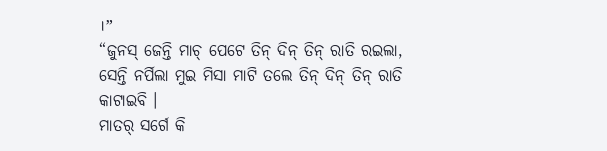।”
“ଜୁନସ୍ ଜେନ୍ତି ମାଚ୍ ପେଟେ ତିନ୍ ଦିନ୍ ତିନ୍ ରାତି ରଇଲା, ସେନ୍ତି ନର୍ପିଲା ମୁଇ ମିସା ମାଟି ତଲେ ତିନ୍ ଦିନ୍ ତିନ୍ ରାତି କାଟାଇବି ।
ମାତର୍ ସର୍ଗେ କି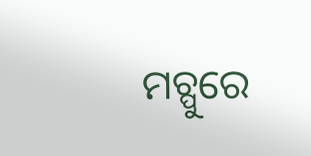ମଚ୍ପୁରେ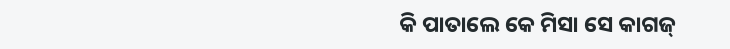କି ପାତାଲେ କେ ମିସା ସେ କାଗଜ୍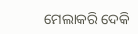ମେଲାକରି ଦେକି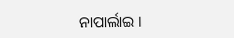ନାପାର୍ଲାଇ ।